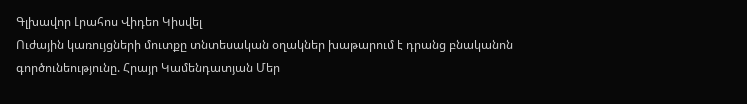Գլխավոր Լրահոս Վիդեո Կիսվել
Ուժային կառույցների մուտքը տնտեսական օղակներ խաթարում է դրանց բնականոն գործունեությունը. Հրայր Կամենդատյան Մեր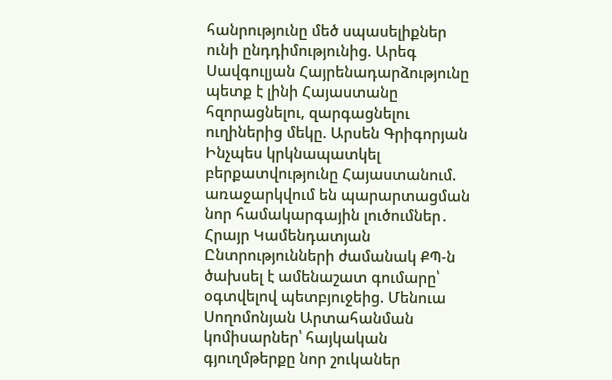հանրությունը մեծ սպասելիքներ ունի ընդդիմությունից. Արեգ Սավգուլյան Հայրենադարձությունը պետք է լինի Հայաստանը հզորացնելու, զարգացնելու ուղիներից մեկը. Արսեն Գրիգորյան Ինչպես կրկնապատկել բերքատվությունը Հայաստանում. առաջարկվում են պարարտացման նոր համակարգային լուծումներ․ Հրայր Կամենդատյան Ընտրությունների ժամանակ ՔՊ-ն ծախսել է ամենաշատ գումարը՝ օգտվելով պետբյուջեից. Մենուա Սողոմոնյան Արտահանման կոմիսարներ՝ հայկական գյուղմթերքը նոր շուկաներ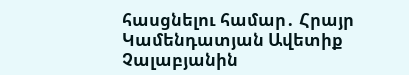հասցնելու համար․ Հրայր Կամենդատյան Ավետիք Չալաբյանին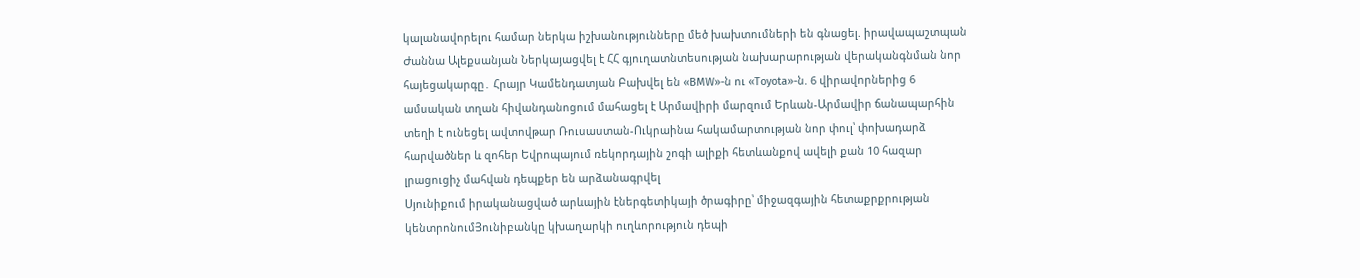կալանավորելու համար ներկա իշխանությունները մեծ խախտումների են գնացել. իրավապաշտպան Ժաննա Ալեքսանյան Ներկայացվել է ՀՀ գյուղատնտեսության նախարարության վերականգնման նոր հայեցակարգը․ Հրայր Կամենդատյան Բախվել են «BMW»-ն ու «Toyota»-ն. 6 վիրավորներից 6 ամսական տղան հիվանդանոցում մահացել է Արմավիրի մարզում Երևան-Արմավիր ճանապարհին տեղի է ունեցել ավտովթար Ռուսաստան-Ուկրաինա հակամարտության նոր փուլ՝ փոխադարձ հարվածներ և զոհեր Եվրոպայում ռեկորդային շոգի ալիքի հետևանքով ավելի քան 10 հազար լրացուցիչ մահվան դեպքեր են արձանագրվել
Սյունիքում իրականացված արևային էներգետիկայի ծրագիրը՝ միջազգային հետաքրքրության կենտրոնումՅունիբանկը կխաղարկի ուղևորություն դեպի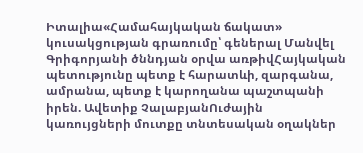Իտալիա«Համահայկական ճակատ» կուսակցության գրառումը՝ գեներալ Մանվել Գրիգորյանի ծննդյան օրվա առթիվՀայկական պետությունը պետք է հարատևի, զարգանա, ամրանա, պետք է կարողանա պաշտպանի իրեն. Ավետիք ՉալաբյանՈւժային կառույցների մուտքը տնտեսական օղակներ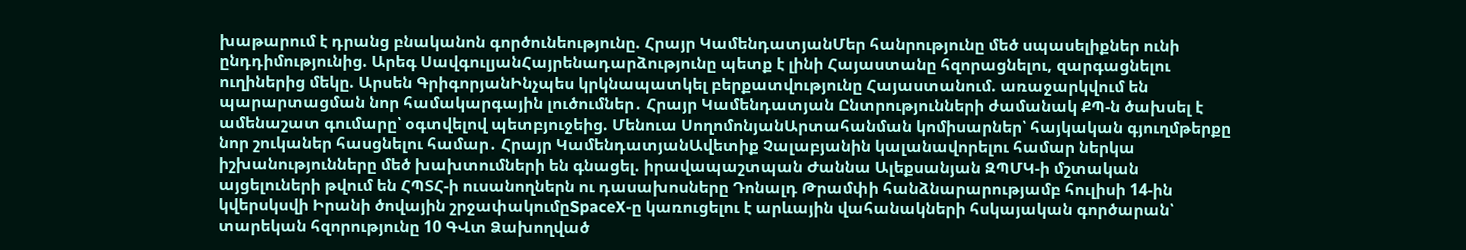խաթարում է դրանց բնականոն գործունեությունը. Հրայր ԿամենդատյանՄեր հանրությունը մեծ սպասելիքներ ունի ընդդիմությունից. Արեգ ՍավգուլյանՀայրենադարձությունը պետք է լինի Հայաստանը հզորացնելու, զարգացնելու ուղիներից մեկը. Արսեն ԳրիգորյանԻնչպես կրկնապատկել բերքատվությունը Հայաստանում. առաջարկվում են պարարտացման նոր համակարգային լուծումներ․ Հրայր Կամենդատյան Ընտրությունների ժամանակ ՔՊ-ն ծախսել է ամենաշատ գումարը՝ օգտվելով պետբյուջեից. Մենուա ՍողոմոնյանԱրտահանման կոմիսարներ՝ հայկական գյուղմթերքը նոր շուկաներ հասցնելու համար․ Հրայր ԿամենդատյանԱվետիք Չալաբյանին կալանավորելու համար ներկա իշխանությունները մեծ խախտումների են գնացել. իրավապաշտպան Ժաննա Ալեքսանյան ԶՊՄԿ-ի մշտական այցելուների թվում են ՀՊՏՀ-ի ուսանողներն ու դասախոսները Դոնալդ Թրամփի հանձնարարությամբ հուլիսի 14-ին կվերսկսվի Իրանի ծովային շրջափակումըSpaceX-ը կառուցելու է արևային վահանակների հսկայական գործարան՝ տարեկան հզորությունը 10 ԳՎտ Ձախողված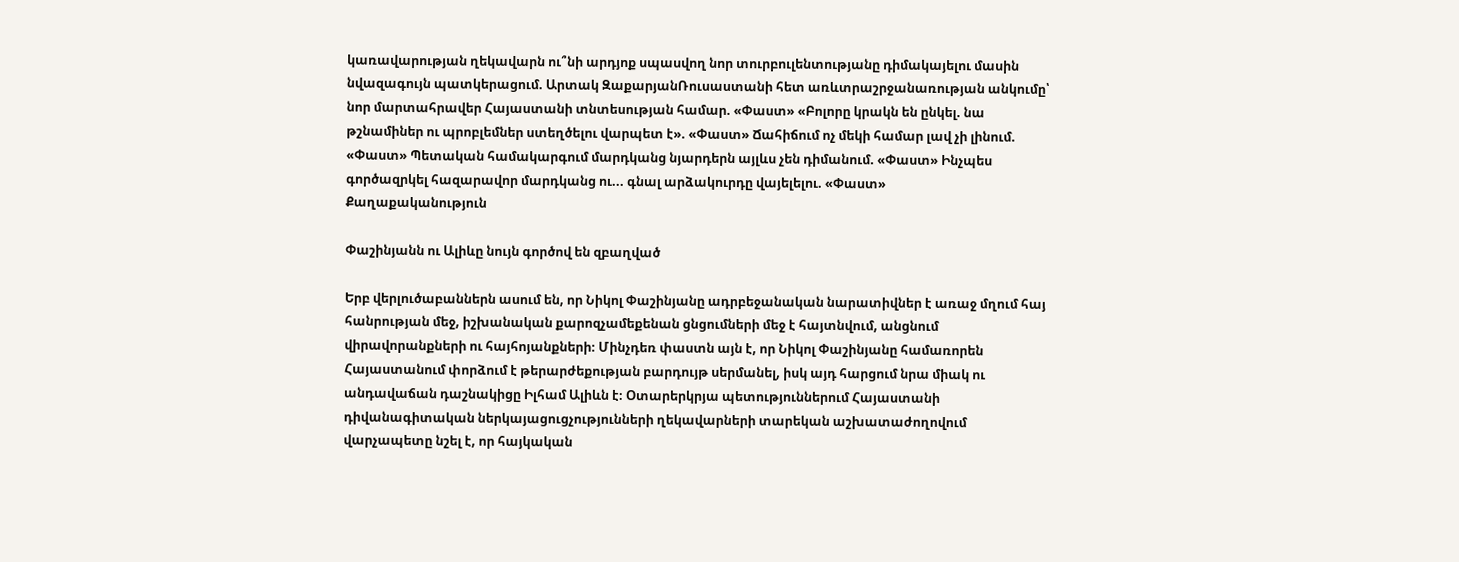կառավարության ղեկավարն ու՞նի արդյոք սպասվող նոր տուրբուլենտությանը դիմակայելու մասին նվազագույն պատկերացում. Արտակ ԶաքարյանՌուսաստանի հետ առևտրաշրջանառության անկումը՝ նոր մարտահրավեր Հայաստանի տնտեսության համար. «Փաստ» «Բոլորը կրակն են ընկել. նա թշնամիներ ու պրոբլեմներ ստեղծելու վարպետ է». «Փաստ» Ճահիճում ոչ մեկի համար լավ չի լինում. «Փաստ» Պետական համակարգում մարդկանց նյարդերն այլևս չեն դիմանում. «Փաստ» Ինչպես գործազրկել հազարավոր մարդկանց ու... գնալ արձակուրդը վայելելու. «Փաստ»
Քաղաքականություն

Փաշինյանն ու Ալիևը նույն գործով են զբաղված

Երբ վերլուծաբաններն ասում են, որ Նիկոլ Փաշինյանը ադրբեջանական նարատիվներ է առաջ մղում հայ հանրության մեջ, իշխանական քարոզչամեքենան ցնցումների մեջ է հայտնվում, անցնում վիրավորանքների ու հայհոյանքների։ Մինչդեռ փաստն այն է, որ Նիկոլ Փաշինյանը համառորեն Հայաստանում փորձում է թերարժեքության բարդույթ սերմանել, իսկ այդ հարցում նրա միակ ու անդավաճան դաշնակիցը Իլհամ Ալիևն է։ Օտարերկրյա պետություններում Հայաստանի դիվանագիտական ներկայացուցչությունների ղեկավարների տարեկան աշխատաժողովում վարչապետը նշել է, որ հայկական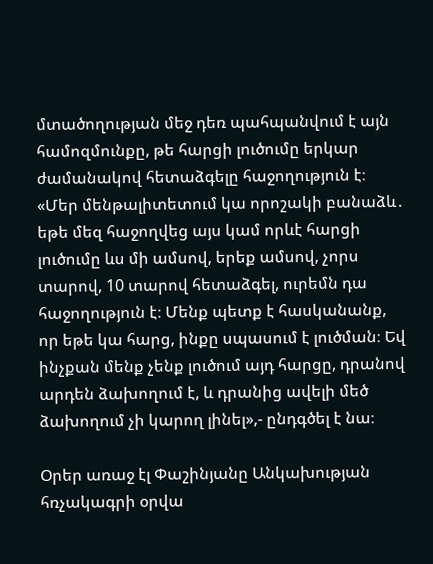մտածողության մեջ դեռ պահպանվում է այն համոզմունքը, թե հարցի լուծումը երկար ժամանակով հետաձգելը հաջողություն է։ «Մեր մենթալիտետում կա որոշակի բանաձև․ եթե մեզ հաջողվեց այս կամ որևէ հարցի լուծումը ևս մի ամսով, երեք ամսով, չորս տարով, 10 տարով հետաձգել, ուրեմն դա հաջողություն է։ Մենք պետք է հասկանանք, որ եթե կա հարց, ինքը սպասում է լուծման։ Եվ ինչքան մենք չենք լուծում այդ հարցը, դրանով արդեն ձախողում է, և դրանից ավելի մեծ ձախողում չի կարող լինել»,- ընդգծել է նա։

Օրեր առաջ էլ Փաշինյանը Անկախության հռչակագրի օրվա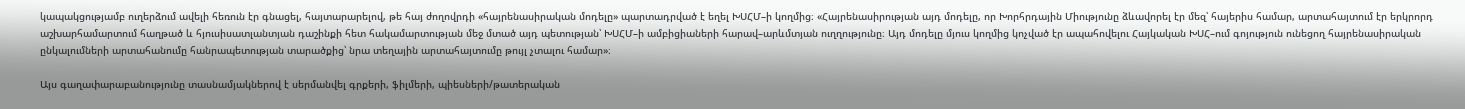կապակցությամբ ուղերձում ավելի հեռուն էր գնացել, հայտարարելով, թե հայ ժողովրդի «հայրենասիրական մոդելը» պարտադրված է եղել ԽՍՀՄ–ի կողմից։ «Հայրենասիրության այդ մոդելը, որ Խորհրդային Միությունը ձևավորել էր մեզ՝ հայերիս համար, արտահայտում էր երկրորդ աշխարհամարտում հաղթած և հյուսիսատլանտյան դաշինքի հետ հակամարտության մեջ մտած այդ պետության՝ ԽՍՀՄ–ի ամբիցիաների հարավ–արևմտյան ուղղությունը։ Այդ մոդելը մյուս կողմից կոչված էր ապահովելու Հայկական ԽՍՀ–ում գոյություն ունեցող հայրենասիրական ընկալումների արտահանումը հանրապետության տարածքից՝ նրա տեղային արտահայտումը թույլ չտալու համար»։

Այս գաղափարաբանությունը տասնամյակներով է սերմանվել գրքերի, ֆիլմերի, պիեսների/թատերական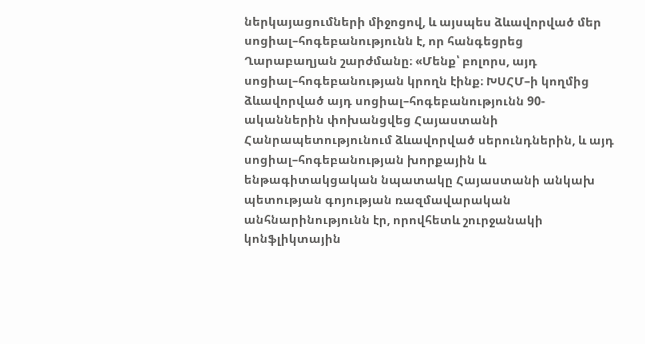ներկայացումների միջոցով, և այսպես ձևավորված մեր սոցիալ–հոգեբանությունն է, որ հանգեցրեց Ղարաբաղյան շարժմանը։ «Մենք՝ բոլորս, այդ սոցիալ–հոգեբանության կրողն էինք։ ԽՍՀՄ–ի կողմից ձևավորված այդ սոցիալ–հոգեբանությունն 90-ականներին փոխանցվեց Հայաստանի Հանրապետությունում ձևավորված սերունդներին, և այդ սոցիալ–հոգեբանության խորքային և ենթագիտակցական նպատակը Հայաստանի անկախ պետության գոյության ռազմավարական անհնարինությունն էր, որովհետև շուրջանակի կոնֆլիկտային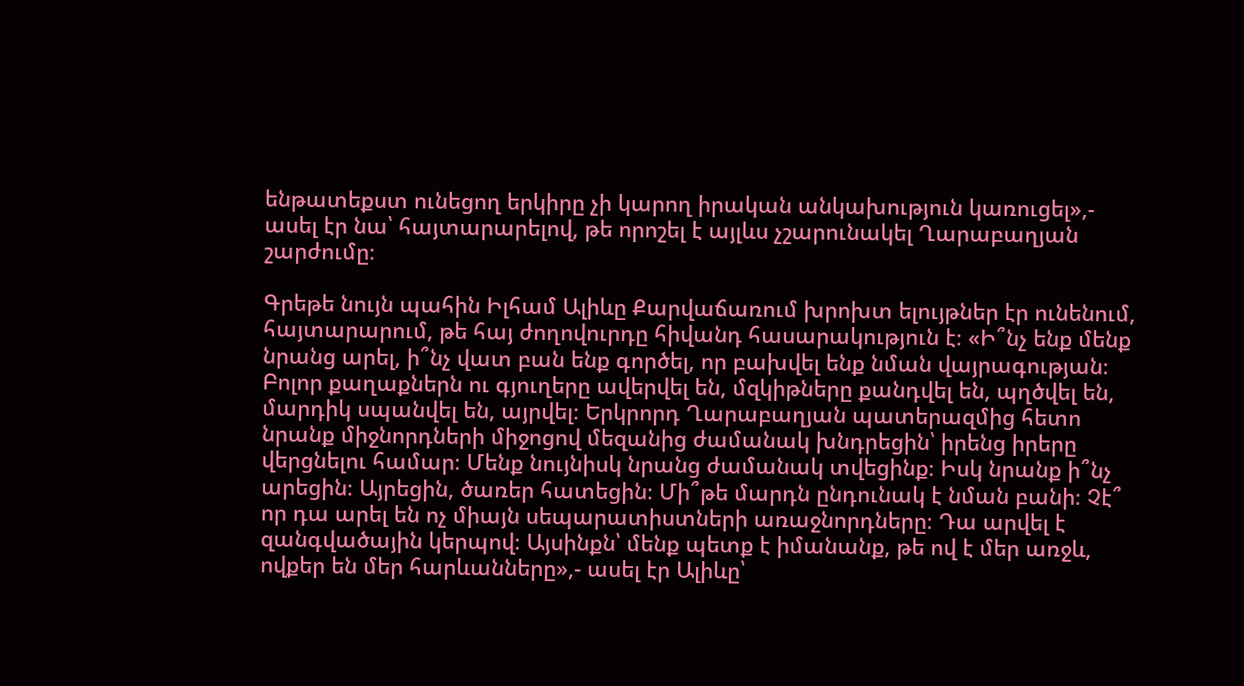ենթատեքստ ունեցող երկիրը չի կարող իրական անկախություն կառուցել»,- ասել էր նա՝ հայտարարելով, թե որոշել է այլևս չշարունակել Ղարաբաղյան շարժումը։

Գրեթե նույն պահին Իլհամ Ալիևը Քարվաճառում խրոխտ ելույթներ էր ունենում, հայտարարում, թե հայ ժողովուրդը հիվանդ հասարակություն է։ «Ի՞նչ ենք մենք նրանց արել, ի՞նչ վատ բան ենք գործել, որ բախվել ենք նման վայրագության։ Բոլոր քաղաքներն ու գյուղերը ավերվել են, մզկիթները քանդվել են, պղծվել են, մարդիկ սպանվել են, այրվել։ Երկրորդ Ղարաբաղյան պատերազմից հետո նրանք միջնորդների միջոցով մեզանից ժամանակ խնդրեցին՝ իրենց իրերը վերցնելու համար։ Մենք նույնիսկ նրանց ժամանակ տվեցինք։ Իսկ նրանք ի՞նչ արեցին։ Այրեցին, ծառեր հատեցին։ Մի՞թե մարդն ընդունակ է նման բանի։ Չէ՞ որ դա արել են ոչ միայն սեպարատիստների առաջնորդները։ Դա արվել է զանգվածային կերպով։ Այսինքն՝ մենք պետք է իմանանք, թե ով է մեր առջև, ովքեր են մեր հարևանները»,- ասել էր Ալիևը՝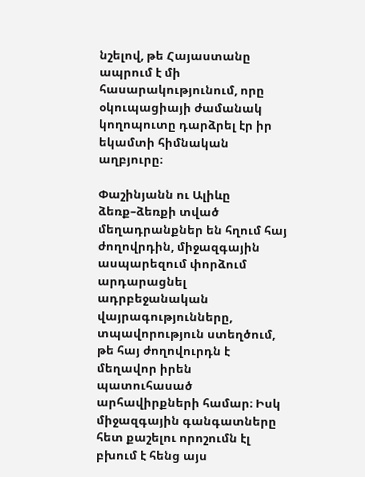նշելով, թե Հայաստանը ապրում է մի հասարակությունում, որը օկուպացիայի ժամանակ կողոպուտը դարձրել էր իր եկամտի հիմնական աղբյուրը։

Փաշինյանն ու Ալիևը ձեռք–ձեռքի տված մեղադրանքներ են հղում հայ ժողովրդին, միջազգային ասպարեզում փորձում արդարացնել ադրբեջանական վայրագությունները, տպավորություն ստեղծում, թե հայ ժողովուրդն է մեղավոր իրեն պատուհասած արհավիրքների համար։ Իսկ միջազգային գանգատները հետ քաշելու որոշումն էլ բխում է հենց այս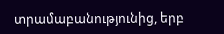տրամաբանությունից, երբ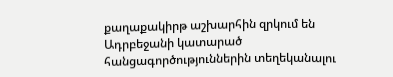քաղաքակիրթ աշխարհին զրկում են Ադրբեջանի կատարած հանցագործություններին տեղեկանալու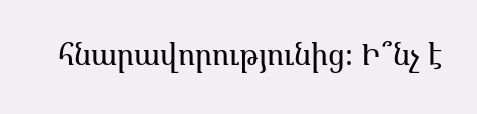հնարավորությունից։ Ի՞նչ է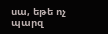սա, եթե ոչ պարզ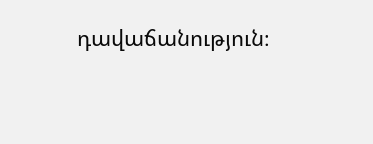դավաճանություն։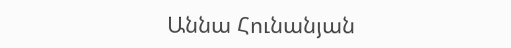Աննա Հունանյան